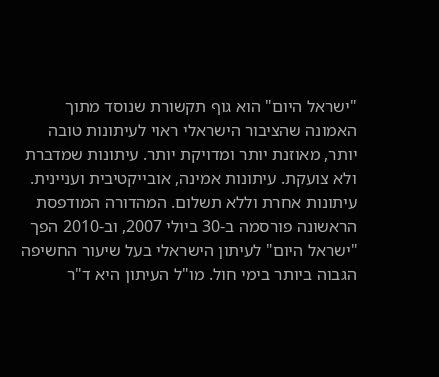"ישראל היום" הוא גוף תקשורת שנוסד מתוך האמונה שהציבור הישראלי ראוי לעיתונות טובה יותר, מאוזנת יותר ומדויקת יותר. עיתונות שמדברת ולא צועקת. עיתונות אמינה, אובייקטיבית ועניינית. עיתונות אחרת וללא תשלום. המהדורה המודפסת הראשונה פורסמה ב-30 ביולי 2007, וב-2010 הפך "ישראל היום" לעיתון הישראלי בעל שיעור החשיפה הגבוה ביותר בימי חול. מו"ל העיתון היא ד"ר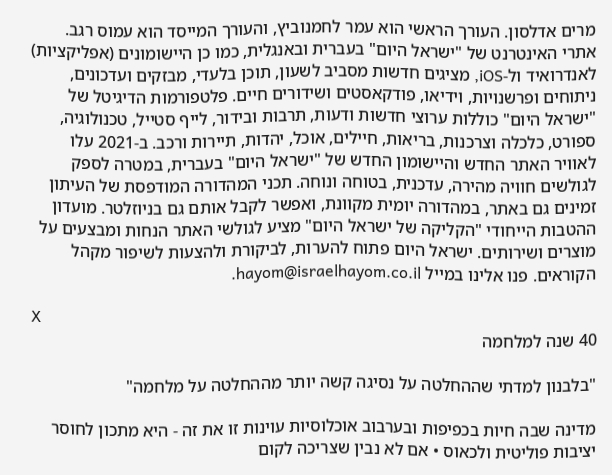מרים אדלסון. העורך הראשי הוא עמר לחמנוביץ, והעורך המייסד הוא עמוס רגב. אתרי האינטרנט של "ישראל היום" בעברית ובאנגלית, כמו כן היישומונים (אפליקציות) לאנדרואיד ול-iOS, מציגים חדשות מסביב לשעון, תוכן בלעדי, מבזקים ועדכונים, ניתוחים ופרשנויות, וידיאו, פודקאסטים ושידורים חיים. פלטפורמות הדיגיטל של "ישראל היום" כוללות ערוצי חדשות ודעות, תרבות ובידור, לייף סטייל, טכנולוגיה, ספורט, כלכלה וצרכנות, בריאות, חיילים, אוכל, יהדות, תיירות ורכב. ב-2021 עלו לאוויר האתר החדש והיישומון החדש של "ישראל היום" בעברית, במטרה לספק לגולשים חוויה מהירה, עדכנית, בטוחה ונוחה. תכני המהדורה המודפסת של העיתון זמינים גם באתר, במהדורה יומית מקוונת, ואפשר לקבל אותם גם בניוזלטר. מועדון ההטבות הייחודי "הקליקה של ישראל היום" מציע לגולשי האתר הנחות ומבצעים על מוצרים ושירותים. ישראל היום פתוח להערות, לביקורת ולהצעות לשיפור מקהל הקוראים. פנו אלינו במייל hayom@israelhayom.co.il.

X
40 שנה למלחמה

"בלבנון למדתי שההחלטה על נסיגה קשה יותר מההחלטה על מלחמה"

מדינה שבה חיות בכפיפות ובערבוב אוכלוסיות עוינות זו את זה - היא מתכון לחוסר יציבות פוליטית ולכאוס • אם לא נבין שצריכה לקום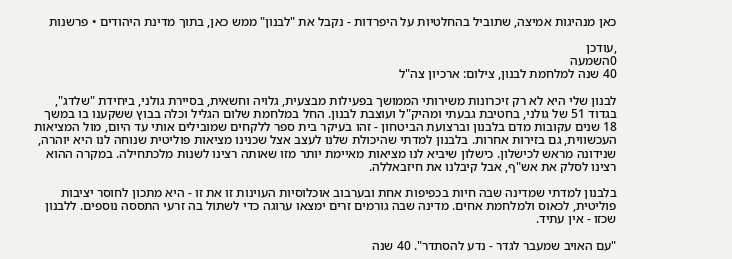כאן מנהיגות אמיצה, שתוביל בהחלטיות על היפרדות - נקבל את "לבנון" ממש כאן, בתוך מדינת היהודים • פרשנות

,עודכן
0השמעה
40 שנה למלחמת לבנון, צילום: ארכיון צה"ל

לבנון שלי היא לא רק זיכרונות משירותי הממושך בפעילות מבצעית, גלויה וחשאית, בסיירת גולני, ביחידת "שלדג", בגדוד 51 של גולני, בחטיבת גבעתי ומהיק"ל ועוצבת לבנון. החל במלחמת שלום הגליל וכלה בבוץ ששקענו בו במשך 18 שנים עקובות מדם בלבנון וברצועת הביטחון - זהו בעיקר בית ספר ללקחים שמובילים אותי עד היום, מול המציאות העכשווית, גם בזירות אחרות. בלבנון למדתי שהיכולת שלנו לעצב אצל שכנינו מציאות פוליטית שנוחה לנו היא יוהרה, שנידונה מראש לכישלון. כישלון שיביא לנו מציאות מאיימת יותר מזו שאותה רצינו לשנות מלכתחילה. במקרה ההוא רצינו לסלק את אש"ף, אבל קיבלנו את חיזבאללה.

בלבנון למדתי שמדינה שבה חיות בכפיפות אחת ובערבוב אוכלוסיות העוינות זו את זו - היא מתכון לחוסר יציבות פוליטית, לכאוס ולמלחמת אחים. מדינה שבה גורמים זרים ימצאו ערוגה כדי לשתול בה זרעי התססה נוספים. ללבנון שכזו - אין עתיד.

"עם האויב שמעבר לגדר - נדע להסתדר". 40 שנה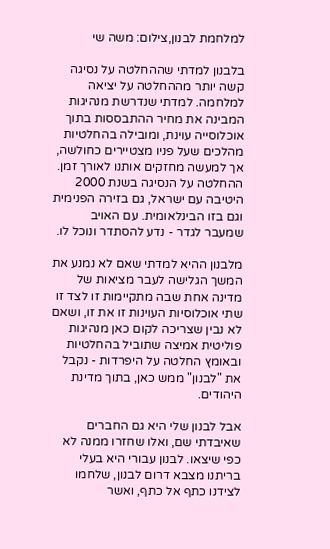למלחמת לבנון,צילום: משה שי

בלבנון למדתי שההחלטה על נסיגה קשה יותר מההחלטה על יציאה למלחמה. למדתי שנדרשת מנהיגות המבינה את מחיר ההתבססות בתוך אוכלוסייה עוינת, ומובילה בהחלטיות מהלכים שעל פניו מצטיירים כחולשה, אך למעשה מחזקים אותנו לאורך זמן. ההחלטה על הנסיגה בשנת 2000 היטיבה עם ישראל, גם בזירה הפנימית וגם בזו הבינלאומית. עם האויב שמעבר לגדר - נדע להסתדר ונוכל לו.

מלבנון ההיא למדתי שאם לא נמנע את המשך הגלישה לעבר מציאות של מדינה אחת שבה מתקיימות זו לצד זו שתי אוכלוסיות העוינות זו את זו, ושאם לא נבין שצריכה לקום כאן מנהיגות פוליטית אמיצה שתוביל בהחלטיות ובאומץ החלטה על היפרדות - נקבל את "לבנון" ממש כאן, בתוך מדינת היהודים.

אבל לבנון שלי היא גם החברים שאיבדתי שם, ואלו שחזרו ממנה לא כפי שיצאו. לבנון עבורי היא בעלי בריתנו מצבא דרום לבנון, שלחמו לצידנו כתף אל כתף, ואשר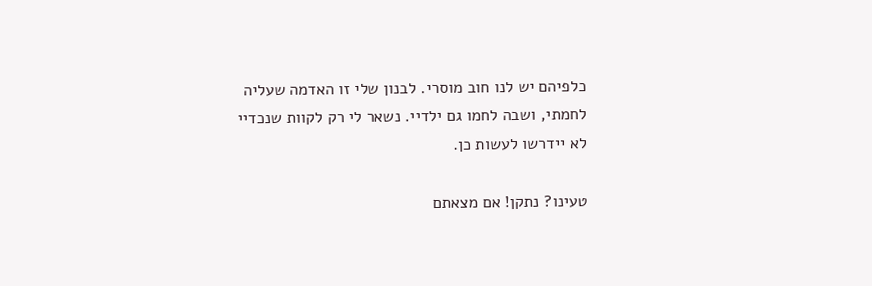כלפיהם יש לנו חוב מוסרי. לבנון שלי זו האדמה שעליה לחמתי, ושבה לחמו גם ילדיי. נשאר לי רק לקוות שנכדיי לא יידרשו לעשות כן.

טעינו? נתקן! אם מצאתם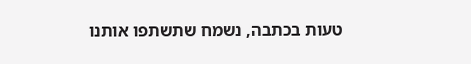טעות בכתבה, נשמח שתשתפו אותנו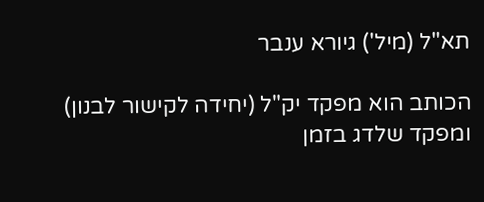תא"ל (מיל') גיורא ענבר

הכותב הוא מפקד יק"ל (יחידה לקישור לבנון) ומפקד שלדג בזמן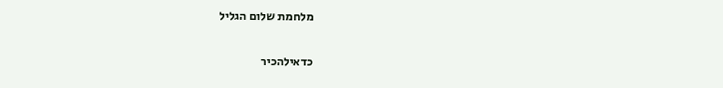מלחמת שלום הגליל

כדאילהכיר